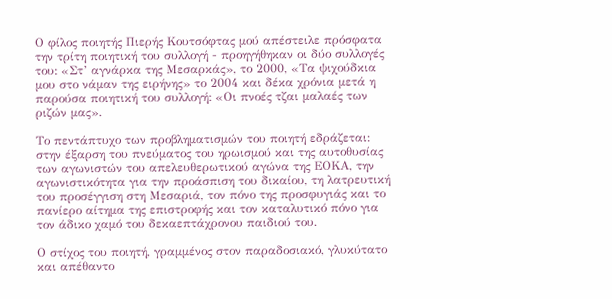Ο φίλος ποιητής Πιερής Κουτσόφτας μού απέστειλε πρόσφατα την τρίτη ποιητική του συλλογή - προηγήθηκαν οι δύο συλλογές του: «Στ’ αγνάρκα της Μεσαρκάς», το 2000, «Τα ψιχούδκια μου στο νάμαν της ειρήνης» το 2004 και δέκα χρόνια μετά η παρούσα ποιητική του συλλογή: «Οι πνοές τζαι μαλαές των ριζών μας».

Το πεντάπτυχο των προβληματισμών του ποιητή εδράζεται: στην έξαρση του πνεύματος του ηρωισμού και της αυτοθυσίας των αγωνιστών του απελευθερωτικού αγώνα της ΕΟΚΑ, την αγωνιστικότητα για την προάσπιση του δικαίου, τη λατρευτική του προσέγγιση στη Μεσαριά, τον πόνο της προσφυγιάς και το πανίερο αίτημα της επιστροφής και τον καταλυτικό πόνο για τον άδικο χαμό του δεκαεπτάχρονου παιδιού του.

Ο στίχος του ποιητή, γραμμένος στον παραδοσιακό, γλυκύτατο και απέθαντο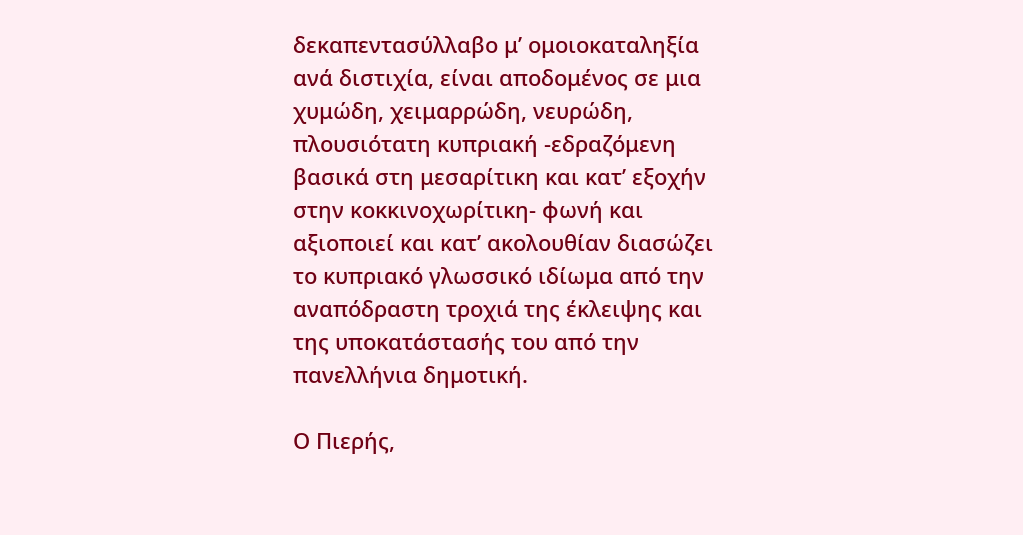δεκαπεντασύλλαβο μ’ ομοιοκαταληξία ανά διστιχία, είναι αποδομένος σε μια χυμώδη, χειμαρρώδη, νευρώδη, πλουσιότατη κυπριακή -εδραζόμενη βασικά στη μεσαρίτικη και κατ’ εξοχήν στην κοκκινοχωρίτικη- φωνή και αξιοποιεί και κατ’ ακολουθίαν διασώζει το κυπριακό γλωσσικό ιδίωμα από την αναπόδραστη τροχιά της έκλειψης και της υποκατάστασής του από την πανελλήνια δημοτική.

Ο Πιερής,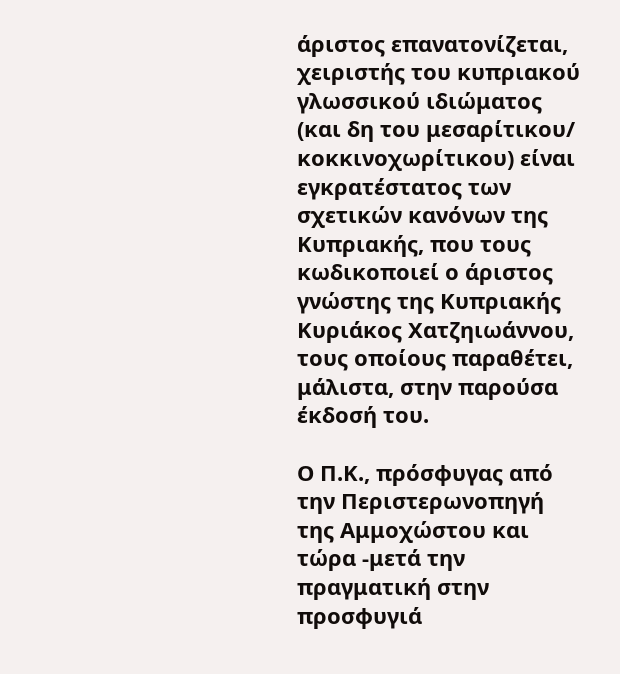άριστος επανατονίζεται, χειριστής του κυπριακού γλωσσικού ιδιώματος (και δη του μεσαρίτικου/ κοκκινοχωρίτικου) είναι εγκρατέστατος των σχετικών κανόνων της Κυπριακής, που τους κωδικοποιεί ο άριστος γνώστης της Κυπριακής Κυριάκος Χατζηιωάννου, τους οποίους παραθέτει, μάλιστα, στην παρούσα έκδοσή του.

Ο Π.Κ., πρόσφυγας από την Περιστερωνοπηγή της Αμμοχώστου και τώρα -μετά την πραγματική στην προσφυγιά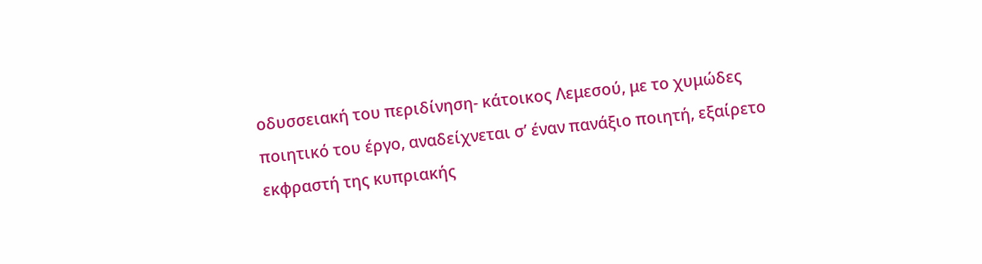οδυσσειακή του περιδίνηση- κάτοικος Λεμεσού, με το χυμώδες ποιητικό του έργο, αναδείχνεται σ’ έναν πανάξιο ποιητή, εξαίρετο εκφραστή της κυπριακής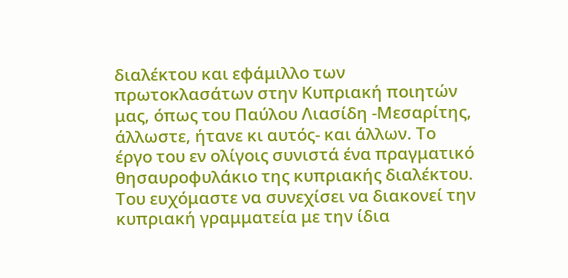διαλέκτου και εφάμιλλο των πρωτοκλασάτων στην Κυπριακή ποιητών μας, όπως του Παύλου Λιασίδη -Μεσαρίτης, άλλωστε, ήτανε κι αυτός- και άλλων. Το έργο του εν ολίγοις συνιστά ένα πραγματικό θησαυροφυλάκιο της κυπριακής διαλέκτου. Του ευχόμαστε να συνεχίσει να διακονεί την κυπριακή γραμματεία με την ίδια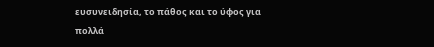ευσυνειδησία, το πάθος και το ύφος για πολλά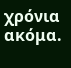χρόνια ακόμα.